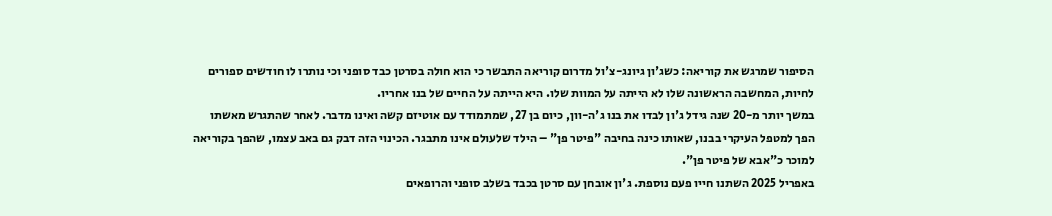הסיפור שמרגש את קוריאה: כשג'ון גיונג-צ'ול מדרום קוריאה התבשר כי הוא חולה בסרטן כבד סופני וכי נותרו לו חודשים ספורים לחיות, המחשבה הראשונה שלו לא הייתה על המוות שלו. היא הייתה על החיים של בנו אחריו.
במשך יותר מ-20 שנה גידל ג'ון לבדו את בנו ג'ה-וון, כיום בן 27, שמתמודד עם אוטיזם קשה ואינו מדבר. לאחר שהתגרש מאשתו הפך למטפל העיקרי בבנו, שאותו כינה בחיבה "פיטר פן" – הילד שלעולם אינו מתבגר. הכינוי הזה דבק גם באב עצמו, שהפך בקוריאה למוכר כ"אבא של פיטר פן".
באפריל 2025 השתנו חייו פעם נוספת. ג'ון אובחן עם סרטן בכבד בשלב סופני והרופאים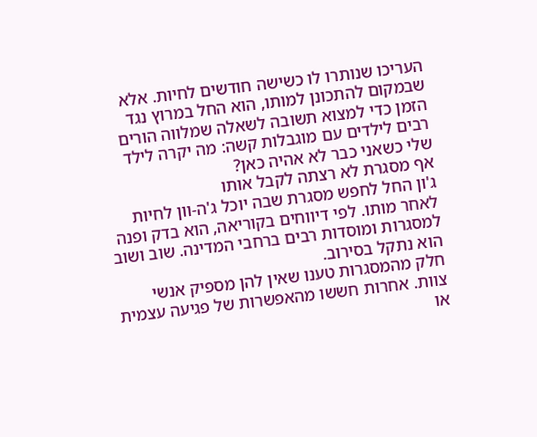העריכו שנותרו לו כשישה חודשים לחיות. אלא שבמקום להתכונן למותו, הוא החל במרוץ נגד הזמן כדי למצוא תשובה לשאלה שמלווה הורים רבים לילדים עם מוגבלות קשה: מה יקרה לילד שלי כשאני כבר לא אהיה כאן?
אף מסגרת לא רצתה לקבל אותו
ג'ון החל לחפש מסגרת שבה יוכל ג'ה-וון לחיות לאחר מותו. לפי דיווחים בקוריאה, הוא בדק ופנה למסגרות ומוסדות רבים ברחבי המדינה. שוב ושוב הוא נתקל בסירוב.
חלק מהמסגרות טענו שאין להן מספיק אנשי צוות. אחרות חששו מהאפשרות של פגיעה עצמית או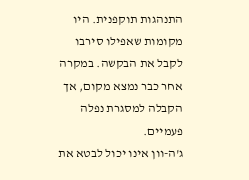התנהגות תוקפנית. היו מקומות שאפילו סירבו לקבל את הבקשה. במקרה אחר כבר נמצא מקום, אך הקבלה למסגרת נפלה פעמיים.
ג'ה-וון אינו יכול לבטא את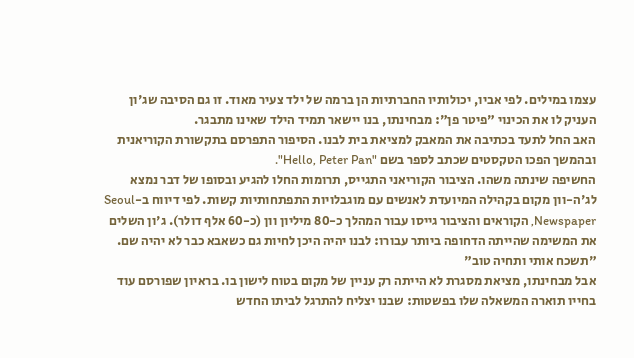עצמו במילים. לפי אביו, יכולותיו החברתיות הן ברמה של ילד צעיר מאוד. זו גם הסיבה שג'ון העניק לו את הכינוי "פיטר פן": מבחינתו, בנו יישאר תמיד הילד שאינו מתבגר.
האב החל לתעד בכתיבה את המאבק למציאת בית לבנו. הסיפור התפרסם בתקשורת הקוריאנית ובהמשך הפכו הטקסטים שכתב לספר בשם "Hello, Peter Pan".
החשיפה שינתה משהו. הציבור הקוריאני התגייס, תרומות החלו להגיע ובסופו של דבר נמצא לג'ה-וון מקום בקהילה המיועדת לאנשים עם מוגבלויות התפתחותיות קשות. לפי דיווח ב-Seoul Newspaper, הקוראים והציבור גייסו עבור המהלך כ-80 מיליון וון (כ-60 אלף דולר). ג'ון השלים את המשימה שהייתה הדחופה ביותר עבורו: לבנו יהיה היכן לחיות גם כשאבא כבר לא יהיה שם.
"תשכח אותי ותחיה טוב"
אבל מבחינתו, מציאת מסגרת לא הייתה רק עניין של מקום בטוח לישון בו. בראיון שפורסם עוד בחייו תוארה המשאלה שלו בפשטות: שבנו יצליח להתרגל לביתו החדש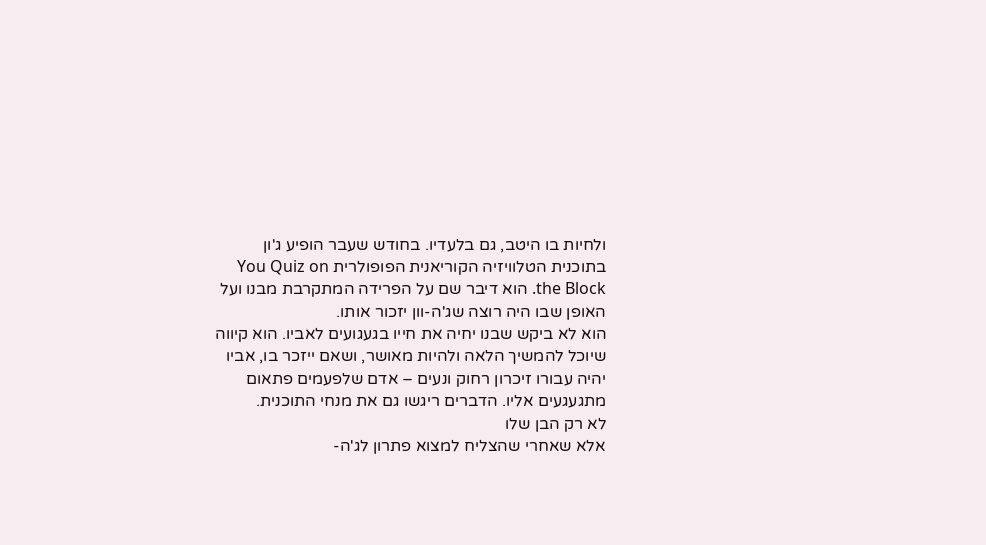ולחיות בו היטב, גם בלעדיו. בחודש שעבר הופיע ג'ון בתוכנית הטלוויזיה הקוריאנית הפופולרית You Quiz on the Block. הוא דיבר שם על הפרידה המתקרבת מבנו ועל האופן שבו היה רוצה שג'ה-וון יזכור אותו.
הוא לא ביקש שבנו יחיה את חייו בגעגועים לאביו. הוא קיווה שיוכל להמשיך הלאה ולהיות מאושר, ושאם ייזכר בו, אביו יהיה עבורו זיכרון רחוק ונעים – אדם שלפעמים פתאום מתגעגעים אליו. הדברים ריגשו גם את מנחי התוכנית.
לא רק הבן שלו
אלא שאחרי שהצליח למצוא פתרון לג'ה-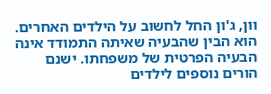וון, ג'ון החל לחשוב על הילדים האחרים. הוא הבין שהבעיה שאיתה התמודד אינה הבעיה הפרטית של משפחתו. ישנם הורים נוספים לילדים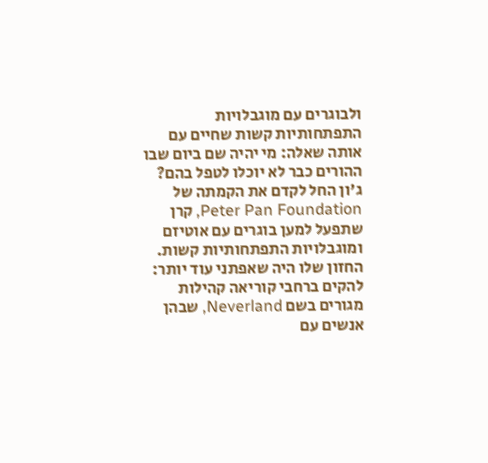ולבוגרים עם מוגבלויות התפתחותיות קשות שחיים עם אותה שאלה: מי יהיה שם ביום שבו ההורים כבר לא יוכלו לטפל בהם? ג'ון החל לקדם את הקמתה של Peter Pan Foundation, קרן שתפעל למען בוגרים עם אוטיזם ומוגבלויות התפתחותיות קשות.
החזון שלו היה שאפתני עוד יותר: להקים ברחבי קוריאה קהילות מגורים בשם Neverland, שבהן אנשים עם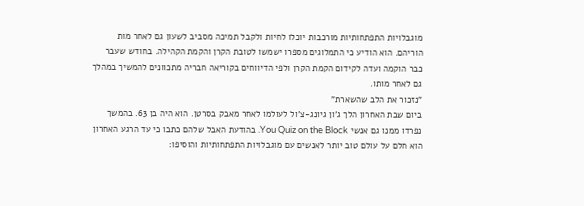מוגבלויות התפתחותיות מורכבות יוכלו לחיות ולקבל תמיכה מסביב לשעון גם לאחר מות הוריהם. הוא הודיע כי התמלוגים מספרו ישמשו לטובת הקרן והקמת הקהילה. בחודש שעבר כבר הוקמה ועדה לקידום הקמת הקרן ולפי הדיווחים בקוריאה חבריה מתכוונים להמשיך במהלך גם לאחר מותו.
"נזכור את הלב שהשארת"
ביום שבת האחרון הלך ג'ון גיונג-צ'ול לעולמו לאחר מאבק בסרטן. הוא היה בן 63. בהמשך נפרדו ממנו גם אנשי You Quiz on the Block. בהודעת האבל שלהם כתבו כי עד הרגע האחרון הוא חלם על עולם טוב יותר לאנשים עם מוגבלויות התפתחותיות והוסיפו: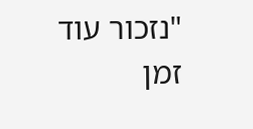"נזכור עוד זמן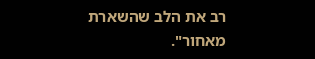רב את הלב שהשארת מאחור".